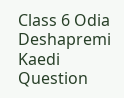Class 6 Odia Deshapremi Kaedi Question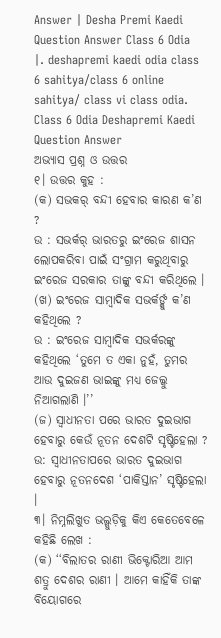Answer | Desha Premi Kaedi Question Answer Class 6 Odia |. deshapremi kaedi odia class 6 sahitya/class 6 online sahitya/ class vi class odia.
Class 6 Odia Deshapremi Kaedi Question Answer
ଅଭ୍ଯାସ ପ୍ରଶ୍ନ ଓ ଉତ୍ତର
୧। ଉତ୍ତର କୁହ :
(କ) ସଭକର୍ ବନ୍ଦୀ ହେବାର କାରଣ କ’ଣ ?
ଉ : ସଭର୍କର୍ ଭାରତରୁ ଇଂରେଜ ଶାସନ ଲୋପକରିବା ପାଇଁ ସଂଗ୍ରାମ କରୁଥିବାରୁ ଇଂରେଜ ସରକାର ତାଙ୍କୁ ବନ୍ଦୀ କରିଥିଲେ ।
(ଖ) ଇଂରେଜ ସାମ୍ବାଦିକ ସଭର୍କର୍ଙ୍କୁ କ’ଣ କହିଥିଲେ ?
ଉ : ଇଂରେଜ ସାମ୍ବାଦିକ ସଭର୍କରଙ୍କୁ କହିଥିଲେ ‘ତୁମେ ତ ଏକା ନୁହଁ, ତୁମର ଆଉ ଦୁଇଜଣ ଭାଇଙ୍କୁ ମଧ୍ୟ ଜେଲ୍କୁ ନିଆଗଲାଣି ।’’
(ଜ) ସ୍ଵାଧୀନତା ପରେ ଭାରତ ଦୁଇଭାଗ ହେବାରୁ କେଉଁ ନୂତନ ଦେଶଟି ସୃଷ୍ଟିହେଲା ?
ଉ: ସ୍ଵାଧୀନତାପରେ ଭାରତ ଦୁଇଭାଗ ହେବାରୁ ନୂତନଦେଶ ‘ପାକିସ୍ତାନ’ ସୃଷ୍ଟିହେଲା ।
୩। ନିମ୍ନଲିଖୁତ ଭଲ୍ଗୁଡ଼ିକୁ କିଏ କେତେବେଳେ କହିଛି ଲେଖ :
(କ) ‘‘ବିଲାତର ରାଣୀ ଭିକ୍ଟୋରିଆ ଆମ ଶତ୍ରୁ ଦେଶର ରାଣୀ । ଆମେ କାହିଁକି ତାଙ୍କ ବିୟୋଗରେ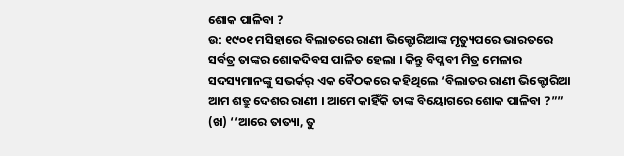ଶୋକ ପାଳିବା ?
ଉ: ୧୯୦୧ ମସିହାରେ ବିଲାତରେ ରାଣୀ ଭିକ୍ଟୋରିଆଙ୍କ ମୃତ୍ୟୁପରେ ଭାରତରେ ସର୍ବତ୍ର ତାଙ୍କର ଶୋକଦିବସ ପାଳିତ ହେଲା । କିନ୍ତୁ ବିପ୍ଳବୀ ମିତ୍ର ମେଳାର ସଦସ୍ୟମାନଙ୍କୁ ସଭର୍କର୍ ଏକ ବୈଠକରେ କହିଥିଲେ ‘ବିଲାତର ରାଣୀ ଭିକ୍ଟୋରିଆ ଆମ ଶତ୍ରୁ ଦେଶର ରାଣୀ । ଆମେ କାହିଁକି ତାଙ୍କ ବିୟୋଗରେ ଶୋକ ପାଳିବା ?””
(ଖ) ‘‘ଆରେ ତାତ୍ୟା, ତୁ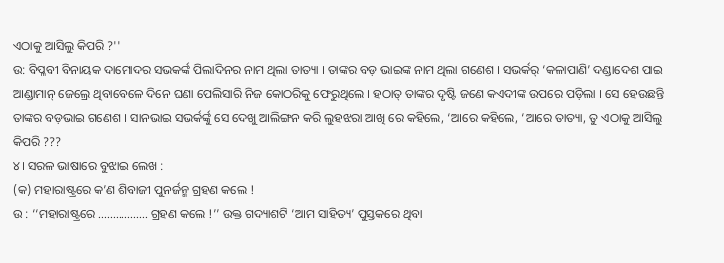ଏଠାକୁ ଆସିଲୁ କିପରି ?''
ଉ: ବିପ୍ଳବୀ ବିନାୟକ ଦାମୋଦର ସଭକର୍ଙ୍କ ପିଲାଦିନର ନାମ ଥିଲା ତାତ୍ୟା । ତାଙ୍କର ବଡ଼ ଭାଇଙ୍କ ନାମ ଥିଲା ଗଣେଶ । ସଭର୍କର୍ ‘କଳାପାଣି’ ଦଣ୍ଡାଦେଶ ପାଇ ଆଣ୍ଡାମାନ୍ ଜେଲ୍ରେ ଥିବାବେଳେ ଦିନେ ଘଣା ପେଲିସାରି ନିଜ କୋଠରିକୁ ଫେରୁଥିଲେ । ହଠାତ୍ ତାଙ୍କର ଦୃଷ୍ଟି ଜଣେ କଏଦୀଙ୍କ ଉପରେ ପଡ଼ିଲା । ସେ ହେଉଛନ୍ତି ତାଙ୍କର ବଡ଼ଭାଇ ଗଣେଶ । ସାନଭାଇ ସଭର୍କର୍ଙ୍କୁ ସେ ଦେଖୁ ଆଲିଙ୍ଗନ କରି ଲୁହଝରା ଆଖି ରେ କହିଲେ, ‘ଆରେ କହିଲେ, ‘ଆରେ ତାତ୍ୟା, ତୁ ଏଠାକୁ ଆସିଲୁ କିପରି ???
୪। ସରଳ ଭାଷାରେ ବୁଝାଇ ଲେଖ :
(କ) ମହାରାଷ୍ଟ୍ରରେ କ’ଣ ଶିବାଜୀ ପୁନର୍ଜନ୍ମ ଗ୍ରହଣ କଲେ !
ଉ : ‘‘ମହାରାଷ୍ଟ୍ରରେ ................. ଗ୍ରହଣ କଲେ !’’ ଉକ୍ତ ଗଦ୍ୟାଶଟି ‘ଆମ ସାହିତ୍ୟ’ ପୁସ୍ତକରେ ଥିବା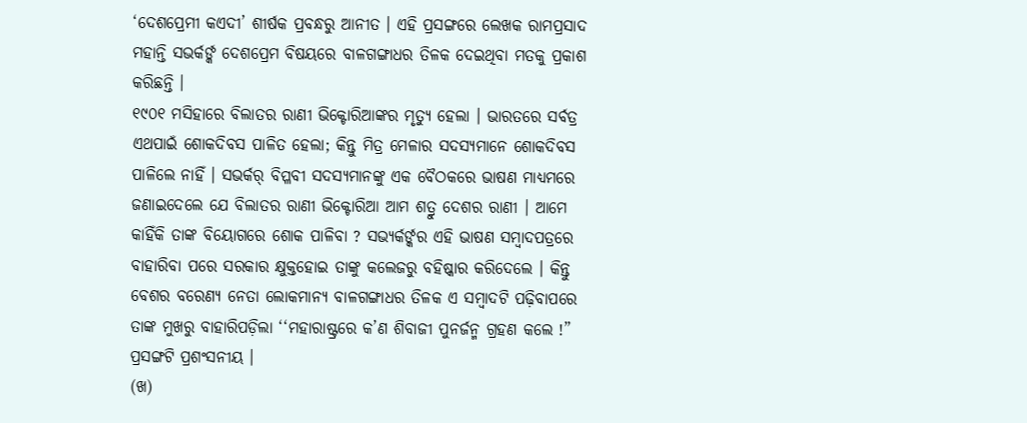‘ଦେଶପ୍ରେମୀ କଏଦୀ’ ଶୀର୍ଷକ ପ୍ରବନ୍ଧରୁ ଆନୀତ । ଏହି ପ୍ରସଙ୍ଗରେ ଲେଖକ ରାମପ୍ରସାଦ ମହାନ୍ତି ସଭର୍କର୍ଙ୍କ ଦେଶପ୍ରେମ ବିଷୟରେ ବାଳଗଙ୍ଗାଧର ତିଳକ ଦେଇଥିବା ମତକୁ ପ୍ରକାଶ କରିଛନ୍ତି ।
୧୯୦୧ ମସିହାରେ ବିଲାତର ରାଣୀ ଭିକ୍ଟୋରିଆଙ୍କର ମୃତ୍ୟୁ ହେଲା । ଭାରତରେ ସର୍ବତ୍ର ଏଥପାଇଁ ଶୋକଦିବସ ପାଳିତ ହେଲା; କିନ୍ତୁ ମିତ୍ର ମେଳାର ସଦସ୍ୟମାନେ ଶୋକଦିବସ ପାଳିଲେ ନାହିଁ । ସଭର୍କର୍ ବିପ୍ଳବୀ ସଦସ୍ୟମାନଙ୍କୁ ଏକ ବୈଠକରେ ଭାଷଣ ମାଧ୍ୟମରେ ଜଣାଇଦେଲେ ଯେ ବିଲାତର ରାଣୀ ଭିକ୍ଟୋରିଆ ଆମ ଶତ୍ରୁ ଦେଶର ରାଣୀ । ଆମେ କାହିଁକି ତାଙ୍କ ବିୟୋଗରେ ଶୋକ ପାଳିବା ? ସଭ୍ୟର୍କର୍ଙ୍କର ଏହି ଭାଷଣ ସମ୍ବାଦପତ୍ରରେ ବାହାରିବା ପରେ ସରକାର କ୍ଷୁକ୍ତହୋଇ ତାଙ୍କୁ କଲେଜରୁ ବହିଷ୍କାର କରିଦେଲେ । କିନ୍ତୁ ବେଶର ବରେଣ୍ୟ ନେତା ଲୋକମାନ୍ୟ ବାଳଗଙ୍ଗାଧର ତିଳକ ଏ ସମ୍ବାଦଟି ପଢ଼ିବାପରେ ତାଙ୍କ ମୁଖରୁ ବାହାରିପଡ଼ିଲା ‘‘ମହାରାଷ୍ଟ୍ରରେ କ’ଣ ଶିବାଜୀ ପୁନର୍ଜନ୍ମ ଗ୍ରହଣ କଲେ !”
ପ୍ରସଙ୍ଗଟି ପ୍ରଶଂସନୀୟ ।
(ଖ)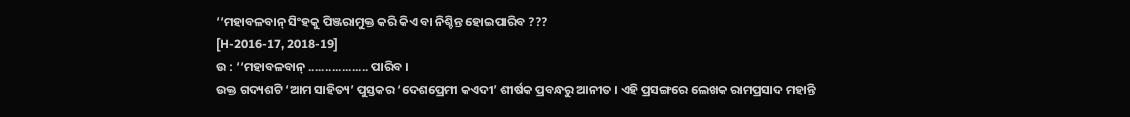‘‘ମହାବଳବାନ୍ ସିଂହକୁ ପିଞ୍ଜରାମୁକ୍ତ କରି କିଏ ବା ନିଶ୍ଚିନ୍ତ ହୋଇପାରିବ ???
[H-2016-17, 2018-19]
ଉ : ‘‘ମହାବଳବାନ୍ .................. ପାରିବ ।
ଉକ୍ତ ଗଦ୍ୟଶଟି ‘ଆମ ସାହିତ୍ୟ’ ପୁସ୍ତକର ‘ଦେଶପ୍ରେମୀ କଏଦୀ’ ଶୀର୍ଷକ ପ୍ରବନ୍ଧରୁ ଆନୀତ । ଏହି ପ୍ରସଙ୍ଗରେ ଲେଖକ ରାମପ୍ରସାଦ ମହାନ୍ତି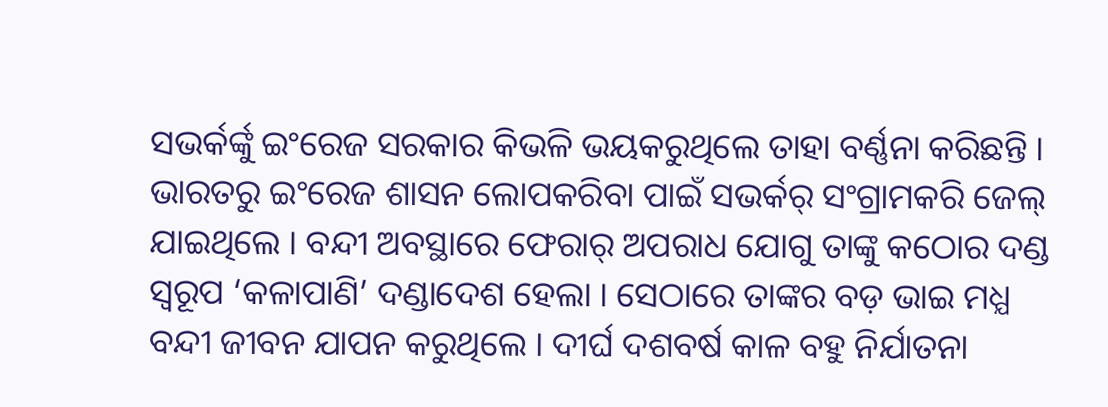ସଭର୍କର୍ଙ୍କୁ ଇଂରେଜ ସରକାର କିଭଳି ଭୟକରୁଥିଲେ ତାହା ବର୍ଣ୍ଣନା କରିଛନ୍ତି ।
ଭାରତରୁ ଇଂରେଜ ଶାସନ ଲୋପକରିବା ପାଇଁ ସଭର୍କର୍ ସଂଗ୍ରାମକରି ଜେଲ୍ ଯାଇଥିଲେ । ବନ୍ଦୀ ଅବସ୍ଥାରେ ଫେରାର୍ ଅପରାଧ ଯୋଗୁ ତାଙ୍କୁ କଠୋର ଦଣ୍ଡ ସ୍ଵରୂପ ‘କଳାପାଣି’ ଦଣ୍ଡାଦେଶ ହେଲା । ସେଠାରେ ତାଙ୍କର ବଡ଼ ଭାଇ ମଧ୍ଯ ବନ୍ଦୀ ଜୀବନ ଯାପନ କରୁଥିଲେ । ଦୀର୍ଘ ଦଶବର୍ଷ କାଳ ବହୁ ନିର୍ଯାତନା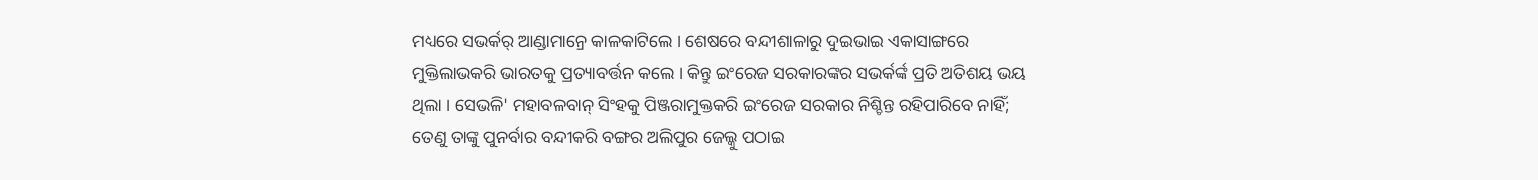ମଧ୍ୟରେ ସଭର୍କର୍ ଆଣ୍ଡାମାନ୍ରେ କାଳକାଟିଲେ । ଶେଷରେ ବନ୍ଦୀଶାଳାରୁ ଦୁଇଭାଇ ଏକାସାଙ୍ଗରେ ମୁକ୍ତିଲାଭକରି ଭାରତକୁ ପ୍ରତ୍ୟାବର୍ତ୍ତନ କଲେ । କିନ୍ତୁ ଇଂରେଜ ସରକାରଙ୍କର ସଭର୍କର୍ଙ୍କ ପ୍ରତି ଅତିଶୟ ଭୟ ଥିଲା । ସେଭଳି' ମହାବଳବାନ୍ ସିଂହକୁ ପିଞ୍ଜରାମୁକ୍ତକରି ଇଂରେଜ ସରକାର ନିଶ୍ଚିନ୍ତ ରହିପାରିବେ ନାହିଁ; ତେଣୁ ତାଙ୍କୁ ପୁନର୍ବାର ବନ୍ଦୀକରି ବଙ୍ଗର ଅଲିପୁର ଜେଲ୍କୁ ପଠାଇ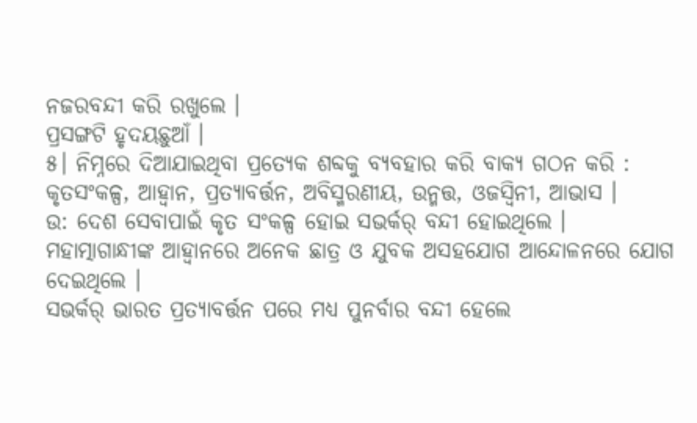ନଜରବନ୍ଦୀ କରି ରଖୁଲେ ।
ପ୍ରସଙ୍ଗଟି ହୃଦୟଛୁଆଁ ।
୫। ନିମ୍ନରେ ଦିଆଯାଇଥିବା ପ୍ରତ୍ୟେକ ଶବ୍ଦକୁ ବ୍ୟବହାର କରି ବାକ୍ୟ ଗଠନ କରି :
କୃତସଂକଳ୍ପ, ଆହ୍ବାନ, ପ୍ରତ୍ୟାବର୍ତ୍ତନ, ଅବିସ୍ମରଣୀୟ, ଉନ୍ମତ୍ତ, ଓଜସ୍ବିନୀ, ଆଭାସ ।
ଉ: ଦେଶ ସେବାପାଇଁ କୃତ ସଂକଳ୍ପ ହୋଇ ସଭର୍କର୍ ବନ୍ଦୀ ହୋଇଥିଲେ ।
ମହାତ୍ମାଗାନ୍ଧୀଙ୍କ ଆହ୍ବାନରେ ଅନେକ ଛାତ୍ର ଓ ଯୁବକ ଅସହଯୋଗ ଆନ୍ଦୋଳନରେ ଯୋଗ ଦେଇଥିଲେ ।
ସଭର୍କର୍ ଭାରତ ପ୍ରତ୍ୟାବର୍ତ୍ତନ ପରେ ମଧ୍ୟ ପୁନର୍ବାର ବନ୍ଦୀ ହେଲେ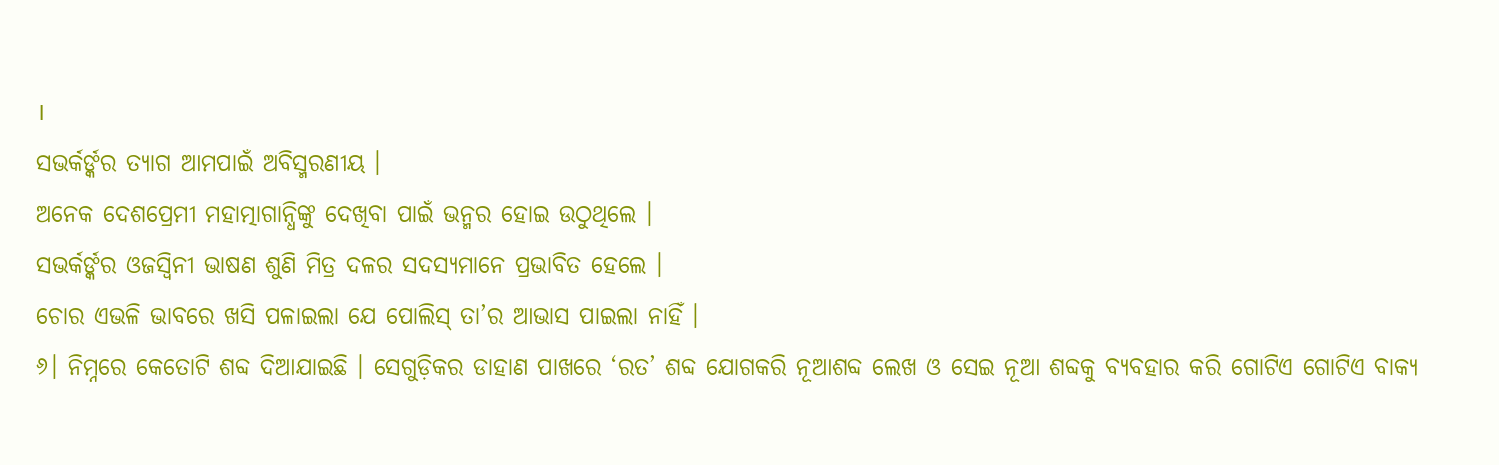।
ସଭର୍କର୍ଙ୍କର ତ୍ୟାଗ ଆମପାଇଁ ଅବିସ୍ମରଣୀୟ ।
ଅନେକ ଦେଶପ୍ରେମୀ ମହାତ୍ମାଗାନ୍ଧିଙ୍କୁ ଦେଖିବା ପାଇଁ ଭନ୍ମର ହୋଇ ଉଠୁଥିଲେ ।
ସଭର୍କର୍ଙ୍କର ଓଜସ୍ବିନୀ ଭାଷଣ ଶୁଣି ମିତ୍ର ଦଳର ସଦସ୍ୟମାନେ ପ୍ରଭାବିତ ହେଲେ ।
ଚୋର ଏଭଳି ଭାବରେ ଖସି ପଳାଇଲା ଯେ ପୋଲିସ୍ ତା’ର ଆଭାସ ପାଇଲା ନାହିଁ ।
୬। ନିମ୍ନରେ କେତୋଟି ଶବ୍ଦ ଦିଆଯାଇଛି । ସେଗୁଡ଼ିକର ଡାହାଣ ପାଖରେ ‘ରତ’ ଶବ୍ଦ ଯୋଗକରି ନୂଆଶବ୍ଦ ଲେଖ ଓ ସେଇ ନୂଆ ଶବ୍ଦକୁ ବ୍ୟବହାର କରି ଗୋଟିଏ ଗୋଟିଏ ବାକ୍ୟ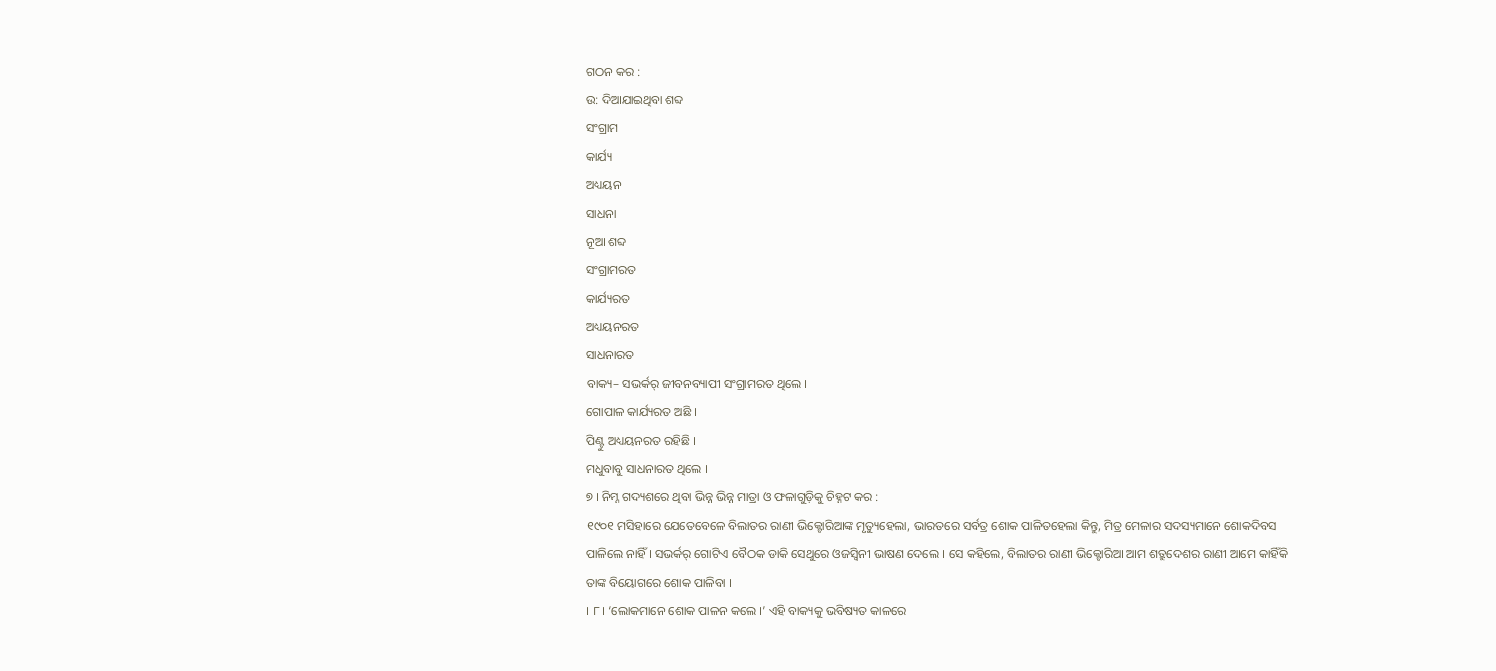ଗଠନ କର :
ଉ: ଦିଆଯାଇଥିବା ଶବ୍ଦ
ସଂଗ୍ରାମ
କାର୍ଯ୍ୟ
ଅଧ୍ୟୟନ
ସାଧନା
ନୂଆ ଶବ୍ଦ
ସଂଗ୍ରାମରତ
କାର୍ଯ୍ୟରତ
ଅଧ୍ୟୟନରତ
ସାଧନାରତ
ବାକ୍ୟ– ସଭର୍କର୍ ଜୀବନବ୍ୟାପୀ ସଂଗ୍ରାମରତ ଥିଲେ ।
ଗୋପାଳ କାର୍ଯ୍ୟରତ ଅଛି ।
ପିଣ୍ଟୁ ଅଧ୍ୟୟନରତ ରହିଛି ।
ମଧୁବାବୁ ସାଧନାରତ ଥିଲେ ।
୭ । ନିମ୍ନ ଗଦ୍ୟଶରେ ଥିବା ଭିନ୍ନ ଭିନ୍ନ ମାତ୍ରା ଓ ଫଳାଗୁଡ଼ିକୁ ଚିହ୍ନଟ କର :
୧୯୦୧ ମସିହାରେ ଯେତେବେଳେ ବିଲାତର ରାଣୀ ଭିକ୍ଟୋରିଆଙ୍କ ମୃତ୍ୟୁହେଲା, ଭାରତରେ ସର୍ବତ୍ର ଶୋକ ପାଳିତହେଲା କିନ୍ତୁ, ମିତ୍ର ମେଳାର ସଦସ୍ୟମାନେ ଶୋକଦିବସ ପାଳିଲେ ନାହିଁ । ସଭର୍କର୍ ଗୋଟିଏ ବୈଠକ ଡାକି ସେଥୁରେ ଓଜସ୍ବିନୀ ଭାଷଣ ଦେଲେ । ସେ କହିଲେ, ବିଲାତର ରାଣୀ ଭିକ୍ଟୋରିଆ ଆମ ଶତ୍ରୁଦେଶର ରାଣୀ ଆମେ କାହିଁକି ତାଙ୍କ ବିୟୋଗରେ ଶୋକ ପାଳିବା ।
। ୮। ‘ଲୋକମାନେ ଶୋକ ପାଳନ କଲେ ।’ ଏହି ବାକ୍ୟକୁ ଭବିଷ୍ୟତ କାଳରେ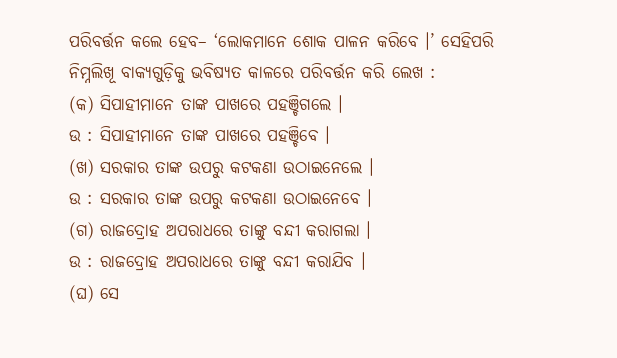ପରିବର୍ତ୍ତନ କଲେ ହେବ– ‘ଲୋକମାନେ ଶୋକ ପାଳନ କରିବେ ।’ ସେହିପରି ନିମ୍ନଲିଖୂ ବାକ୍ୟଗୁଡ଼ିକୁ ଭବିଷ୍ୟତ କାଳରେ ପରିବର୍ତ୍ତନ କରି ଲେଖ :
(କ) ସିପାହୀମାନେ ତାଙ୍କ ପାଖରେ ପହଞ୍ଚିଗଲେ ।
ଉ : ସିପାହୀମାନେ ତାଙ୍କ ପାଖରେ ପହଞ୍ଚିବେ ।
(ଖ) ସରକାର ତାଙ୍କ ଉପରୁ କଟକଣା ଉଠାଇନେଲେ ।
ଉ : ସରକାର ତାଙ୍କ ଉପରୁ କଟକଣା ଉଠାଇନେବେ ।
(ଗ) ରାଜଦ୍ରୋହ ଅପରାଧରେ ତାଙ୍କୁ ବନ୍ଦୀ କରାଗଲା ।
ଉ : ରାଜଦ୍ରୋହ ଅପରାଧରେ ତାଙ୍କୁ ବନ୍ଦୀ କରାଯିବ ।
(ଘ) ସେ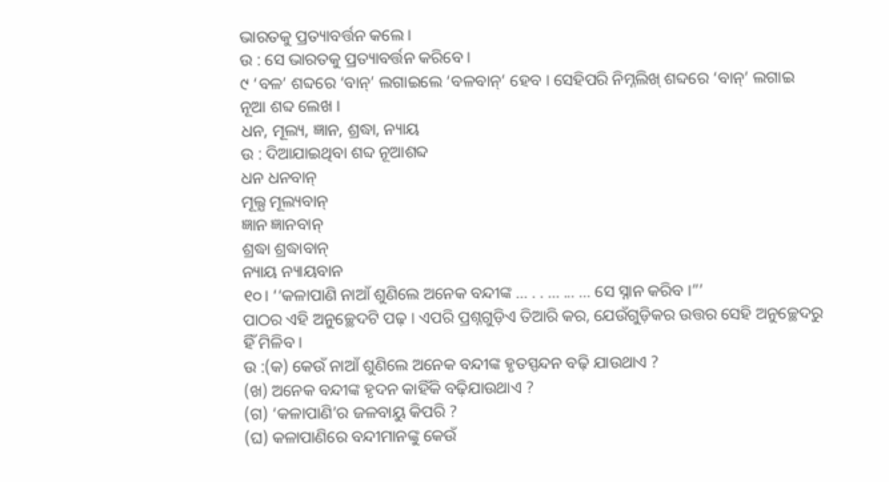ଭାରତକୁ ପ୍ରତ୍ୟାବର୍ତ୍ତନ କଲେ ।
ଉ : ସେ ଭାରତକୁ ପ୍ରତ୍ୟାବର୍ତ୍ତନ କରିବେ ।
୯ ‘ବଳ’ ଶବ୍ଦରେ ‘ବାନ୍’ ଲଗାଇଲେ ‘ବଳବାନ୍’ ହେବ । ସେହିପରି ନିମ୍ନଲିଖ୍ ଶବ୍ଦରେ ‘ବାନ୍’ ଲଗାଇ ନୂଆ ଶବ୍ଦ ଲେଖ ।
ଧନ, ମୂଲ୍ୟ, ଜ୍ଞାନ, ଶ୍ରଦ୍ଧା, ନ୍ୟାୟ
ଉ : ଦିଆଯାଇଥିବା ଶବ୍ଦ ନୂଆଶବ୍ଦ
ଧନ ଧନବାନ୍
ମୂଲ୍ଯ ମୂଲ୍ୟବାନ୍
ଜ୍ଞାନ ଜ୍ଞାନବାନ୍
ଶ୍ରଦ୍ଧା ଶ୍ରଦ୍ଧାବାନ୍
ନ୍ୟାୟ ନ୍ୟାୟବାନ
୧୦। ‘‘କଳାପାଣି ନାଆଁ ଶୁଣିଲେ ଅନେକ ବନ୍ଦୀଙ୍କ ... . . ... ... ... ସେ ସ୍ନାନ କରିବ ।”’
ପାଠର ଏହି ଅନୁଚ୍ଛେଦଟି ପଢ଼ । ଏପରି ପ୍ରଶ୍ନଗୁଡ଼ିଏ ତିଆରି କର, ଯେଉଁଗୁଡ଼ିକର ଉତ୍ତର ସେହି ଅନୁଚ୍ଛେଦରୁ ହିଁ ମିଳିବ ।
ଉ :(କ) କେଉଁ ନାଆଁ ଶୁଣିଲେ ଅନେକ ବନ୍ଦୀଙ୍କ ହୃତସ୍ପନ୍ଦନ ବଢ଼ି ଯାଉଥାଏ ?
(ଖ) ଅନେକ ବନ୍ଦୀଙ୍କ ହୃଦନ କାହିଁକି ବଢ଼ିଯାଉଥାଏ ?
(ଗ) ‘କଳାପାଣି’ର ଜଳବାୟୁ କିପରି ?
(ଘ) କଳାପାଣିରେ ବନ୍ଦୀମାନଙ୍କୁ କେଉଁ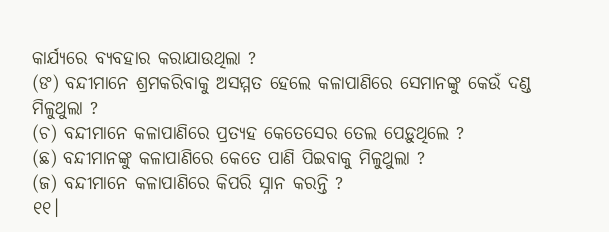କାର୍ଯ୍ୟରେ ବ୍ୟବହାର କରାଯାଉଥିଲା ?
(ଙ) ବନ୍ଦୀମାନେ ଶ୍ରମକରିବାକୁ ଅସମ୍ମତ ହେଲେ କଳାପାଣିରେ ସେମାନଙ୍କୁ କେଉଁ ଦଣ୍ଡ ମିଳୁଥୁଲା ?
(ଚ) ବନ୍ଦୀମାନେ କଳାପାଣିରେ ପ୍ରତ୍ୟହ କେତେସେର ତେଲ ପେଡ଼ୁଥିଲେ ?
(ଛ) ବନ୍ଦୀମାନଙ୍କୁ କଳାପାଣିରେ କେତେ ପାଣି ପିଇବାକୁ ମିଳୁଥୁଲା ?
(ଜ) ବନ୍ଦୀମାନେ କଳାପାଣିରେ କିପରି ସ୍ନାନ କରନ୍ତି ?
୧୧।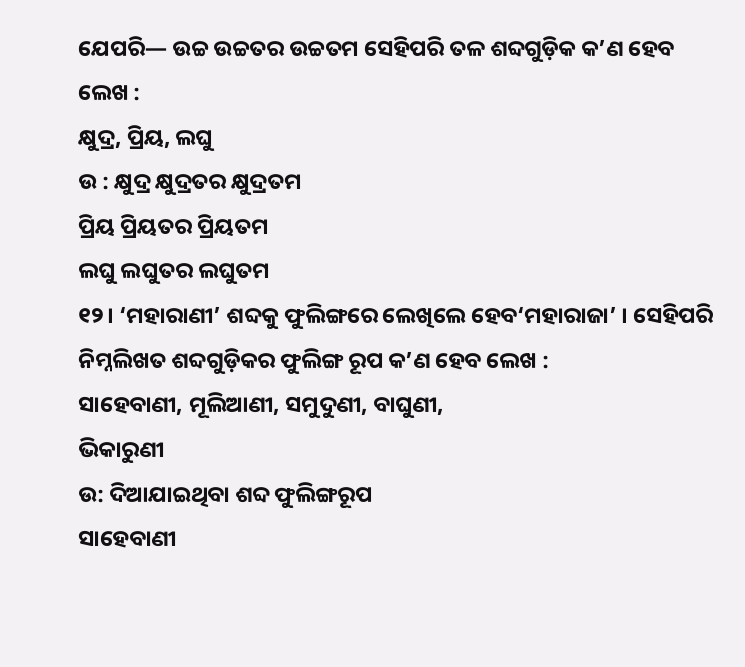ଯେପରି— ଉଚ୍ଚ ଉଚ୍ଚତର ଉଚ୍ଚତମ ସେହିପରି ତଳ ଶବ୍ଦଗୁଡ଼ିକ କ’ଣ ହେବ ଲେଖ :
କ୍ଷୁଦ୍ର, ପ୍ରିୟ, ଲଘୁ
ଉ : କ୍ଷୁଦ୍ର କ୍ଷୁଦ୍ରତର କ୍ଷୁଦ୍ରତମ
ପ୍ରିୟ ପ୍ରିୟତର ପ୍ରିୟତମ
ଲଘୁ ଲଘୁତର ଲଘୁତମ
୧୨। ‘ମହାରାଣୀ’ ଶବ୍ଦକୁ ଫୁଲିଙ୍ଗରେ ଲେଖିଲେ ହେବ‘ମହାରାଜା’ । ସେହିପରି ନିମ୍ନଲିଖତ ଶବ୍ଦଗୁଡ଼ିକର ଫୁଲିଙ୍ଗ ରୂପ କ’ଣ ହେବ ଲେଖ :
ସାହେବାଣୀ, ମୂଲିଆଣୀ, ସମୁଦୁଣୀ, ବାଘୁଣୀ,
ଭିକାରୁଣୀ
ଉ: ଦିଆଯାଇଥିବା ଶବ୍ଦ ଫୁଲିଙ୍ଗରୂପ
ସାହେବାଣୀ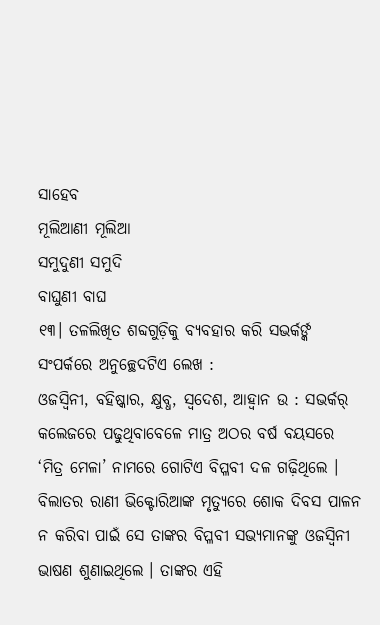ସାହେବ
ମୂଲିଆଣୀ ମୂଲିଆ
ସମୁଦୁଣୀ ସମୁଦି
ବାଘୁଣୀ ବାଘ
୧୩। ତଳଲିଖିତ ଶବ୍ଦଗୁଡ଼ିକୁ ବ୍ୟବହାର କରି ସଭର୍କର୍ଙ୍କ ସଂପର୍କରେ ଅନୁଚ୍ଛେଦଟିଏ ଲେଖ :
ଓଜସ୍ବିନୀ, ବହିଷ୍କାର, କ୍ଷୁବ୍ଧ, ସ୍ବଦେଶ, ଆହ୍ବାନ ଉ : ସଭର୍କର୍ କଲେଜରେ ପଢୁଥିବାବେଳେ ମାତ୍ର ଅଠର ବର୍ଷ ବୟସରେ ‘ମିତ୍ର ମେଳା’ ନାମରେ ଗୋଟିଏ ବିପ୍ଳବୀ ଦଳ ଗଢ଼ିଥିଲେ । ବିଲାତର ରାଣୀ ଭିକ୍ଟୋରିଆଙ୍କ ମୃତ୍ୟୁରେ ଶୋକ ଦିବସ ପାଳନ ନ କରିବା ପାଇଁ ସେ ତାଙ୍କର ବିପ୍ଳବୀ ସଭ୍ୟମାନଙ୍କୁ ଓଜସ୍ବିନୀ ଭାଷଣ ଶୁଣାଇଥିଲେ । ତାଙ୍କର ଏହି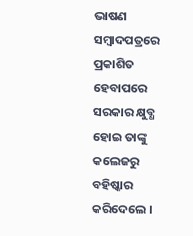ଭାଷଣ ସମ୍ବାଦପତ୍ରରେ ପ୍ରକାଶିତ ହେବାପରେ ସରକାର କ୍ଷୁବ୍ଧ ହୋଇ ତାଙ୍କୁ କଲେଜରୁ ବହିଷ୍କାର କରିଦେଲେ ।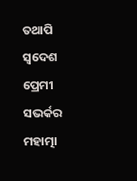ତଥାପି ସ୍ଵଦେଶ ପ୍ରେମୀ ସଭର୍କର ମହାତ୍ମା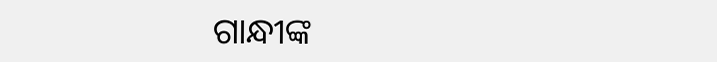ଗାନ୍ଧୀଙ୍କ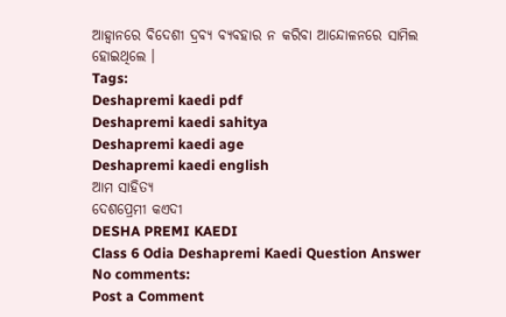ଆହ୍ବାନରେ ବିଦେଶୀ ଦ୍ରବ୍ୟ ବ୍ୟବହାର ନ କରିବା ଆନ୍ଦୋଳନରେ ସାମିଲ ହୋଇଥିଲେ ।
Tags:
Deshapremi kaedi pdf
Deshapremi kaedi sahitya
Deshapremi kaedi age
Deshapremi kaedi english
ଆମ ସାହିତ୍ୟ
ଦେଶପ୍ରେମୀ କଏଦୀ
DESHA PREMI KAEDI
Class 6 Odia Deshapremi Kaedi Question Answer
No comments:
Post a Comment